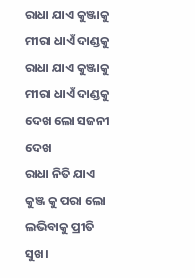ରାଧା ଯାଏ କୁଞ୍ଜାକୁ ମୀରା ଧାଏଁ ଦାଣ୍ଡକୁ
ରାଧା ଯାଏ କୁଞ୍ଜାକୁ ମୀରା ଧାଏଁ ଦାଣ୍ଡକୁ
ଦେଖ ଲୋ ସଜନୀ ଦେଖ
ରାଧା ନିତି ଯାଏ କୁଞ୍ଜ କୁ ପରା ଲୋ
ଲଭିବାକୁ ପ୍ରୀତି ସୁଖ।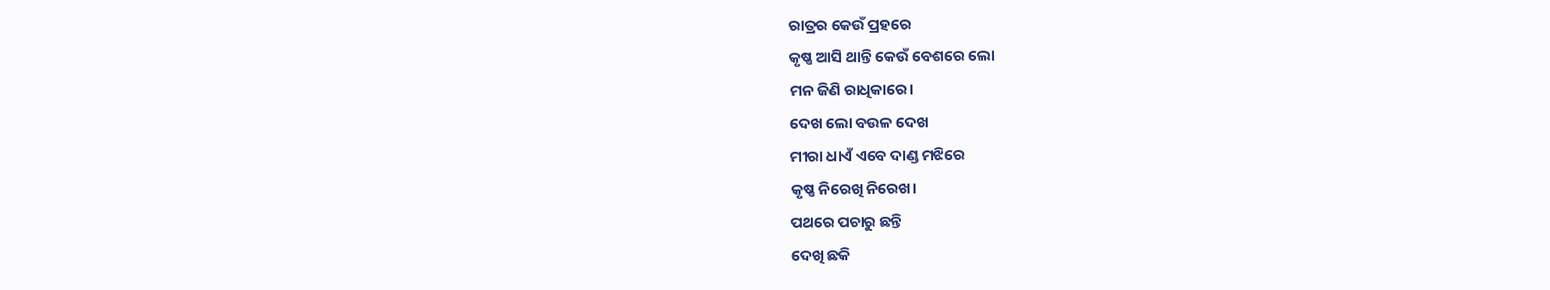ରାତ୍ରର କେଉଁ ପ୍ରହରେ
କୃଷ୍ଣ ଆସି ଥାନ୍ତି କେଉଁ ବେଶରେ ଲୋ
ମନ ଜିଣି ରାଧିକାରେ।
ଦେଖ ଲୋ ବଉଳ ଦେଖ
ମୀରା ଧାଏଁ ଏବେ ଦାଣ୍ଡ ମଝିରେ
କୃଷ୍ଣ ନିରେଖି ନିରେଖ।
ପଥରେ ପଚାରୁ ଛନ୍ତି
ଦେଖି ଛକି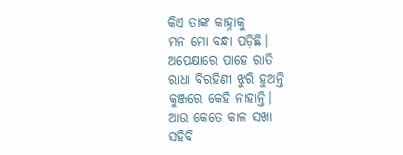କିଏ ତାଙ୍କ କାହ୍ନାକୁ
ମନ ମୋ ବନ୍ଧା ପଡ଼ିଛି।
ଅପେକ୍ଷାରେ ପାହେ ରାତି
ରାଧା ବିରହିଣୀ ଝୁରି ହୁଅନ୍ତି
କୁଞ୍ଜରେ କେହି ନାହାନ୍ତି।
ଆଉ କେତେ କାଳ ସଖା
ସହିବି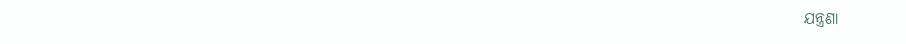ଯନ୍ତ୍ରଣା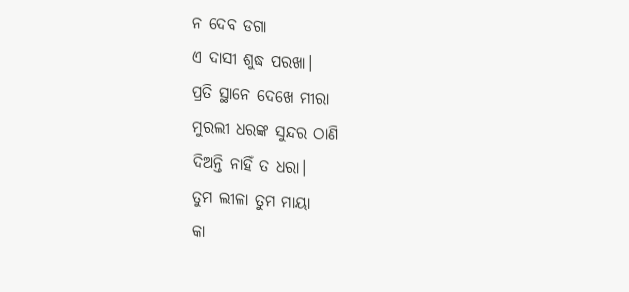ନ ଦେବ ଡଗା
ଏ ଦାସୀ ଶୁଦ୍ଧ ପରଖା।
ପ୍ରତି ସ୍ଥାନେ ଦେଖେ ମୀରା
ମୁରଲୀ ଧରଙ୍କ ସୁନ୍ଦର ଠାଣି
ଦିଅନ୍ତି ନାହିଁ ତ ଧରା।
ତୁମ ଲୀଳା ତୁମ ମାୟା
କା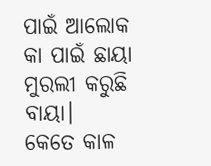ପାଇଁ ଆଲୋକ କା ପାଇଁ ଛାୟା
ମୁରଲୀ କରୁଛି ବାୟା।
କେତେ କାଳ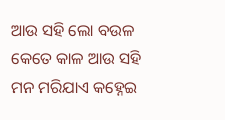ଆଉ ସହି ଲୋ ବଉଳ
କେତେ କାଳ ଆଉ ସହି
ମନ ମରିଯାଏ କହ୍ନେଇ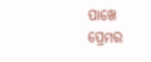ପାଖେ
ପ୍ରେମର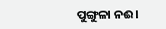ପୁଙ୍ଗୁଳା ନଈ।